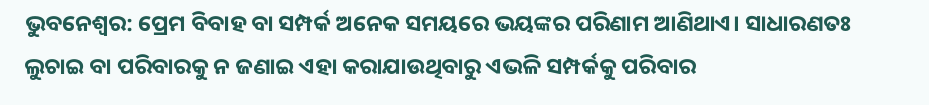ଭୁବନେଶ୍ବର: ପ୍ରେମ ବିବାହ ବା ସମ୍ପର୍କ ଅନେକ ସମୟରେ ଭୟଙ୍କର ପରିଣାମ ଆଣିଥାଏ। ସାଧାରଣତଃ ଲୁଚାଇ ବା ପରିବାରକୁ ନ ଜଣାଇ ଏହା କରାଯାଉଥିବାରୁ ଏଭଳି ସମ୍ପର୍କକୁ ପରିବାର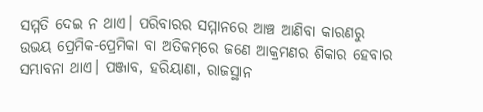ସମ୍ମତି ଦେଇ ନ ଥାଏ। ପରିବାରର ସମ୍ମାନରେ ଆଞ୍ଚ ଆଣିବା କାରଣରୁ ଉଭୟ ପ୍ରେମିକ-ପ୍ରେମିକା ବା ଅତିକମ୍‌ରେ ଜଣେ ଆକ୍ରମଣର ଶିକାର ହେବାର ସମ୍ଭାବନା ଥାଏ। ପଞ୍ଜାବ, ହରିୟାଣା, ରାଜସ୍ଥାନ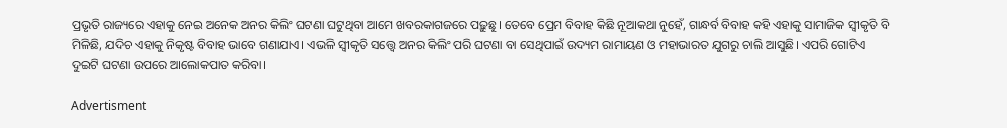ପ୍ରଭୃତି ରାଜ୍ୟରେ ଏହାକୁ ନେଇ ଅନେକ ଅନର କିଲିଂ ଘଟଣା ଘଟୁଥିବା ଆମେ ଖବରକାଗଜରେ ପଢ଼ୁଛୁ। ତେବେ ପ୍ରେମ ବିବାହ କିଛି ନୂଆକଥା ନୁହେଁ, ଗାନ୍ଧର୍ବ ବିବାହ କହି ଏହାକୁ ସାମାଜିକ ସ୍ବୀକୃତି ବି ମିଳିଛି, ଯଦିଚ ଏହାକୁ ନିକୃଷ୍ଟ ବିବାହ ଭାବେ ଗଣାଯାଏ। ଏଭଳି ସ୍ବୀକୃତି ସତ୍ତ୍ବେ ଅନର କିଲିଂ ପରି ଘଟଣା ବା ସେଥିପାଇଁ ଉଦ୍ୟମ ରାମାୟଣ ଓ ମହାଭାରତ ଯୁଗରୁ ଚାଲି ଆସୁଛି। ଏପରି ଗୋଟିଏ ଦୁଇଟି ଘଟଣା ଉପରେ ଆଲୋକପାତ କରିବା।

Advertisment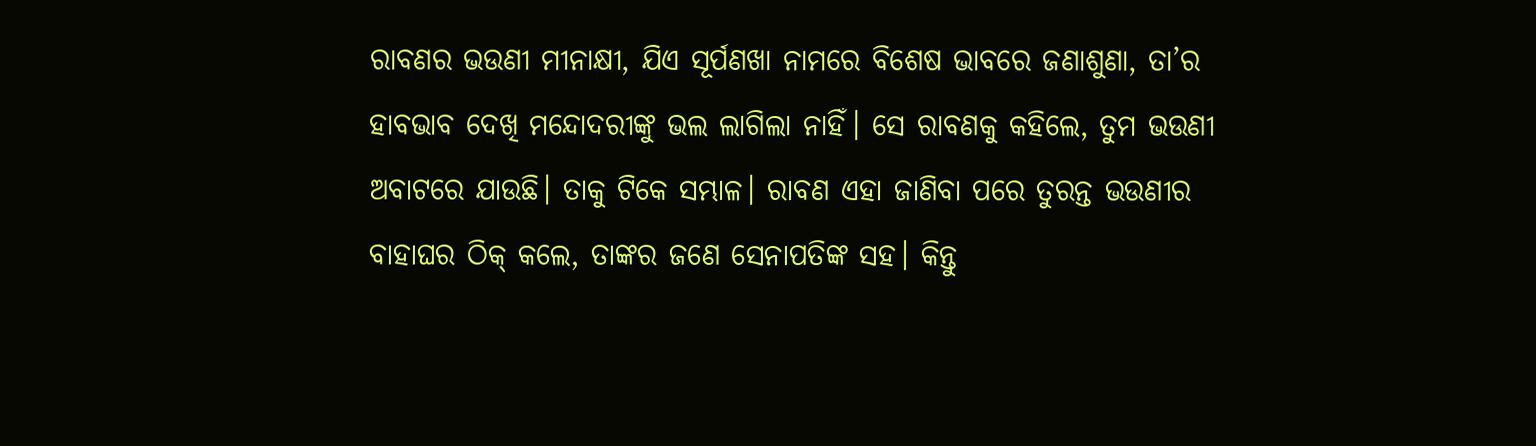ରାବଣର ଭଉଣୀ ମୀନାକ୍ଷୀ, ଯିଏ ସୂର୍ପଣଖା ନାମରେ ବିଶେଷ ଭାବରେ ଜଣାଶୁଣା, ତା’ର ହାବଭାବ ଦେଖି ମନ୍ଦୋଦରୀଙ୍କୁ ଭଲ ଲାଗିଲା ନାହିଁ। ସେ ରାବଣକୁ କହିଲେ, ତୁମ ଭଉଣୀ ଅବାଟରେ ଯାଉଛି। ତାକୁ ଟିକେ ସମ୍ଭାଳ। ରାବଣ ଏହା ଜାଣିବା ପରେ ତୁରନ୍ତ ଭଉଣୀର ବାହାଘର ଠିକ୍ କଲେ, ତାଙ୍କର ଜଣେ ସେନାପତିଙ୍କ ସହ। କିନ୍ତୁ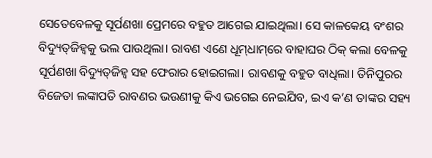ସେତେବେଳକୁ ସୂର୍ପଣଖା ପ୍ରେମରେ ବହୁତ ଆଗେଇ ଯାଇଥିଲା। ସେ କାଳକେୟ ବଂଶର ବିଦ୍ୟୁତ୍‌ଜିହ୍ବକୁ ଭଲ ପାଉଥିଲା। ରାବଣ ଏଣେ ଧୂମ୍‌ଧାମ୍‌ରେ ବାହାଘର ଠିକ୍ କଲା ବେଳକୁ ସୂର୍ପଣଖା ବିଦ୍ୟୁତ୍‌ଜିହ୍ବ ସହ ଫେରାର ହୋଇଗଲା। ରାବଣକୁ ବହୁତ ବାଧିଲା। ତିନିପୁରର ବିଜେତା ଲଙ୍କାପତି ରାବଣର ଭଉଣୀକୁ କିଏ ଭଗେଇ ନେଇଯିବ, ଇଏ କ’ଣ ତାଙ୍କର ସହ୍ୟ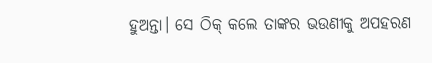ହୁଅନ୍ତା। ସେ ଠିକ୍ କଲେ ତାଙ୍କର ଭଉଣୀକୁ ଅପହରଣ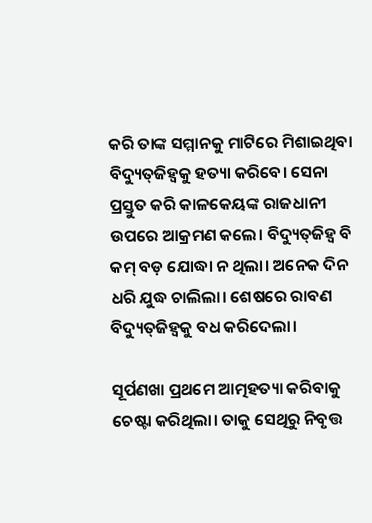କରି ତାଙ୍କ ସମ୍ମାନକୁ ମାଟିରେ ମିଶାଇଥିବା ବିଦ୍ୟୁତ୍‌ଜିହ୍ବକୁ ହତ୍ୟା କରିବେ। ସେନା ପ୍ରସ୍ତୁତ କରି କାଳକେୟଙ୍କ ରାଜଧାନୀ ଉପରେ ଆକ୍ରମଣ କଲେ। ବିଦ୍ୟୁତ୍‌ଜିହ୍ବ ବି କମ୍ ବଡ଼ ଯୋଦ୍ଧା ନ ଥିଲା। ଅନେକ ଦିନ ଧରି ଯୁଦ୍ଧ ଚାଲିଲା। ଶେଷରେ ରାବଣ ବିଦ୍ୟୁତ୍‌ଜିହ୍ବକୁ ବଧ କରିଦେଲା।

ସୂର୍ପଣଖା ପ୍ରଥମେ ଆତ୍ମହତ୍ୟା କରିବାକୁ ଚେଷ୍ଟା କରିଥିଲା। ତାକୁ ସେଥିରୁ ନିବୃତ୍ତ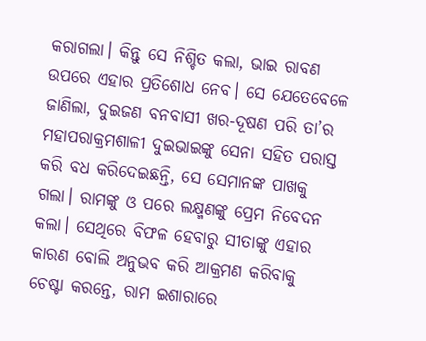କରାଗଲା। କିନ୍ତୁ ସେ ନିଶ୍ଚିତ କଲା, ଭାଇ ରାବଣ ଉପରେ ଏହାର ପ୍ରତିଶୋଧ ନେବ। ସେ ଯେତେବେଳେ ଜାଣିଲା, ଦୁଇଜଣ ବନବାସୀ ଖର-ଦୂଷଣ ପରି ତା’ର ମହାପରାକ୍ରମଶାଳୀ ଦୁଇଭାଇଙ୍କୁ ସେନା ସହିତ ପରାସ୍ତ କରି ବଧ କରିଦେଇଛନ୍ତି, ସେ ସେମାନଙ୍କ ପାଖକୁ ଗଲା। ରାମଙ୍କୁ ଓ ପରେ ଲକ୍ଷ୍ମଣଙ୍କୁ ପ୍ରେମ ନିବେଦନ କଲା। ସେଥିରେ ବିଫଳ ହେବାରୁ ସୀତାଙ୍କୁ ଏହାର କାରଣ ବୋଲି ଅନୁଭବ କରି ଆକ୍ରମଣ କରିବାକୁ ଚେଷ୍ଟା କରନ୍ତେ, ରାମ ଇଶାରାରେ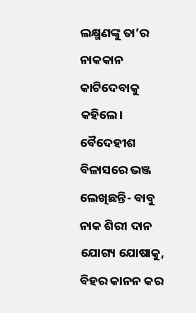ଲକ୍ଷ୍ମଣଙ୍କୁ ତା’ର ନାକକାନ କାଟିଦେବାକୁ କହିଲେ। ବୈଦେହୀଶ ବିଳାସରେ ଭଞ୍ଜ ଲେଖିଛନ୍ତି- ବାବୁ ନାକ ଶିରୀ ଦାନ ଯୋଗ୍ୟ ଯୋଷାକୁ, ବିହର କାନନ କର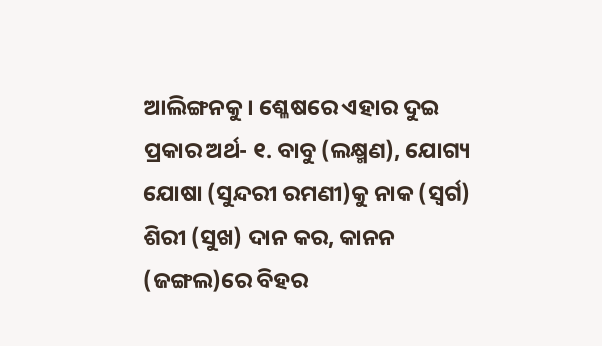ଆଲିଙ୍ଗନକୁ। ଶ୍ଳେଷରେ ଏହାର ଦୁଇ ପ୍ରକାର ଅର୍ଥ- ୧. ବାବୁ (ଲକ୍ଷ୍ମଣ), ଯୋଗ୍ୟ ଯୋଷା (ସୁନ୍ଦରୀ ରମଣୀ)କୁ ନାକ (ସ୍ବର୍ଗ) ଶିରୀ (ସୁଖ) ଦାନ କର, କାନନ (ଜଙ୍ଗଲ)ରେ ବିହର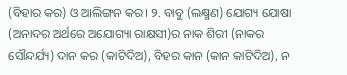(ବିହାର କର) ଓ ଆଲିଙ୍ଗନ କର। ୨. ବାବୁ (ଲକ୍ଷ୍ମଣ) ଯୋଗ୍ୟ ଯୋଷା (ଅନାଦର ଅର୍ଥରେ ଅଯୋଗ୍ୟା ରାକ୍ଷସୀ)ର ନାକ ଶିରୀ (ନାକର ସୌନ୍ଦର୍ଯ୍ୟ) ଦାନ କର (କାଟିଦିଅ), ବିହର କାନ (କାନ କାଟିଦିଅ), ନ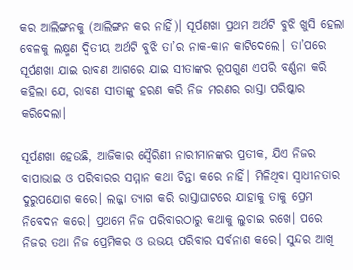କର ଆଲିଙ୍ଗନକୁ (ଆଲିଙ୍ଗନ କର ନାହିଁ)। ସୂର୍ପଣଖା ପ୍ରଥମ ଅର୍ଥଟି ବୁଝି ଖୁସି ହେଲା ବେଳକୁ ଲକ୍ଷ୍ମଣ ଦ୍ବିତୀୟ ଅର୍ଥଟି ବୁଝି ତା’ର ନାକ-କାନ କାଟିଦେଲେ। ତା’ପରେ ସୂର୍ପଣଖା ଯାଇ ରାବଣ ଆଗରେ ଯାଇ ସୀତାଙ୍କର ରୂପଗୁଣ ଏପରି ବର୍ଣ୍ଣନା କରି କହିଲା ଯେ, ରାବଣ ସୀତାଙ୍କୁ ହରଣ କରି ନିଜ ମରଣର ରାସ୍ତା ପରିଷ୍କାର କ‌ରିଦେଲା।

ସୂର୍ପଣଖା ହେଉଛି, ଆଜିକାର ସ୍ବୈରିଣୀ ନାରୀମାନଙ୍କର ପ୍ରତୀକ, ଯିଏ ନିଜର ବାପାଭାଇ ଓ ପରିବାରର ସମ୍ମାନ କଥା ଚିନ୍ତା କରେ ନାହିଁ। ମିଳିଥିବା ସ୍ବାଧୀନତାର ଦୁରୁପଯୋଗ କରେ। ଲଜ୍ଜା ତ୍ୟାଗ କରି ରାସ୍ତାଘାଟରେ ଯାହାକୁ ତାକୁ ପ୍ରେମ ନିବେଦନ କରେ। ପ୍ରଥମେ ନିଜ ପରିବାରଠାରୁ କଥାକୁ ଲୁଚାଇ ରଖେ। ପରେ ନିଜର ତଥା ନିଜ ପ୍ରେମିକର ଓ ଉଭୟ ପରିବାର ସର୍ବନାଶ କରେ। ସୁନ୍ଦର ଆଖି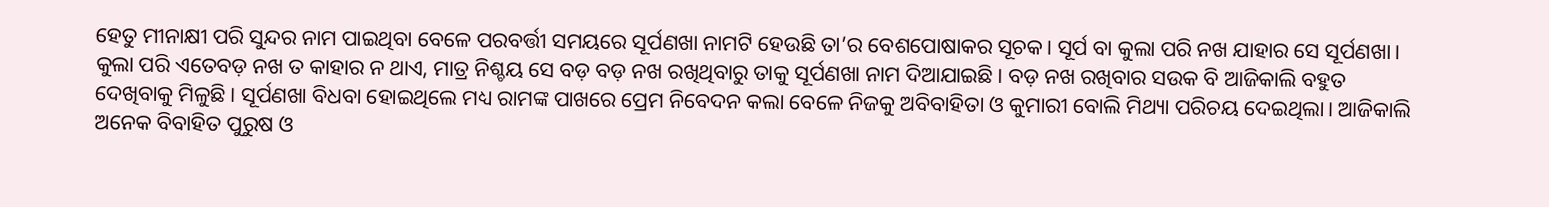ହେତୁ ମୀନାକ୍ଷୀ ପରି ସୁନ୍ଦର ନାମ ପାଇଥିବା ବେଳେ ପରବର୍ତ୍ତୀ ସମୟରେ ସୂର୍ପଣଖା ନାମଟି ହେଉଛି ତା’ର ବେଶପୋଷାକର ସୂଚକ। ସୂର୍ପ ବା କୁଲା ପରି ନଖ ଯାହାର ସେ ସୂର୍ପଣଖା। କୁଲା ପରି ଏତେବଡ଼ ନଖ ତ କାହାର ନ ଥାଏ, ମାତ୍ର ନିଶ୍ଚୟ ସେ ବଡ଼ ବଡ଼ ନଖ ରଖିଥିବାରୁ ତାକୁ ସୂର୍ପଣଖା ନାମ ଦିଆଯାଇଛି। ବଡ଼ ନଖ ରଖିବାର ସଉକ ବି ଆଜିକାଲି ବହୁତ ଦେଖିବାକୁ ମିଳୁଛି। ସୂର୍ପଣଖା ବିଧବା ହୋଇଥିଲେ ମଧ୍ୟ ରାମଙ୍କ ପାଖରେ ପ୍ରେମ ନିବେଦନ କଲା ବେଳେ ନିଜକୁ ଅବିବାହିତା ଓ କୁମାରୀ ବୋଲି ମିଥ୍ୟା ପରିଚୟ ଦେଇଥିଲା। ଆଜିକାଲି ଅନେକ ବିବାହିତ ପୁରୁଷ ଓ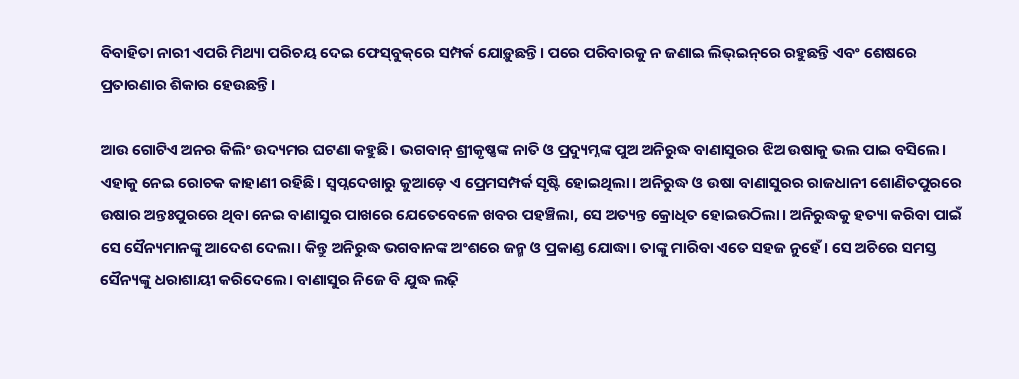ବିବାହିତା ନାରୀ ଏପରି ମିଥ୍ୟା ପରିଚୟ ଦେଇ ଫେସ୍‌ବୁକ୍‌ରେ ସମ୍ପର୍କ ଯୋଡ଼ୁଛନ୍ତି। ପରେ ପରିବାରକୁ ନ ଜଣାଇ ଲିଭ୍‌ଇନ୍‌ରେ ରହୁଛନ୍ତି ଏବଂ ଶେଷରେ ପ୍ରତାରଣାର ଶିକାର ହେଉଛନ୍ତି।

ଆଉ ଗୋଟିଏ ଅନର କିଲିଂ ଉଦ୍ୟମର ଘଟଣା କହୁଛି। ଭଗବାନ୍ ଶ୍ରୀକୃଷ୍ଣଙ୍କ ନାତି ଓ ପ୍ରଦ୍ୟୁମ୍ନଙ୍କ ପୁଅ ଅନିରୁଦ୍ଧ ବାଣାସୁରର ଝିଅ ଉଷାକୁ ଭଲ ପାଇ ବସିଲେ। ଏହାକୁ ନେଇ ରୋଚକ କାହାଣୀ ରହିଛି। ସ୍ବପ୍ନଦେଖାରୁ କୁଆଡ଼େ ଏ ପ୍ରେମସମ୍ପର୍କ ସୃଷ୍ଟି ହୋଇଥିଲା। ଅନିରୁଦ୍ଧ ଓ ଉଷା ବାଣାସୁରର ରାଜଧାନୀ ଶୋଣିତପୁରରେ ଉଷାର ଅନ୍ତଃପୁରରେ ଥିବା ନେଇ ବାଣାସୁର ପାଖରେ ଯେତେବେଳେ ଖବର ପହଞ୍ଚିଲା, ସେ ଅତ୍ୟନ୍ତ କ୍ରୋଧିତ ହୋଇଉଠିଲା। ଅନିରୁଦ୍ଧକୁ ହତ୍ୟା କରିବା ପାଇଁ ସେ ସୈନ୍ୟମାନଙ୍କୁ ଆଦେଶ ଦେଲା। କିନ୍ତୁ ଅନିରୁଦ୍ଧ ଭଗବାନଙ୍କ ଅଂଶରେ ଜନ୍ମ ଓ ପ୍ରକାଣ୍ଡ ଯୋଦ୍ଧା। ତାଙ୍କୁ ମାରିବା ଏତେ ସହଜ ନୁହେଁ। ସେ ଅଚିରେ ସମସ୍ତ ସୈନ୍ୟଙ୍କୁ ଧରାଶାୟୀ କରିଦେଲେ। ବାଣାସୁର ନିଜେ ବି ଯୁଦ୍ଧ ଲଢ଼ି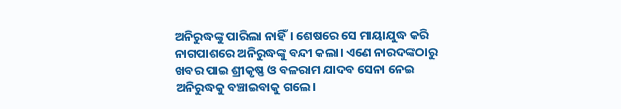ଅନିରୁଦ୍ଧଙ୍କୁ ପାରିଲା ନାହିଁ। ଶେଷରେ ସେ ମାୟାଯୁଦ୍ଧ କରି ନାଗପାଶରେ ଅନିରୁଦ୍ଧଙ୍କୁ ବନ୍ଦୀ କଲା। ଏଣେ ନାରଦଙ୍କଠାରୁ ଖବର ପାଇ ଶ୍ରୀକୃଷ୍ଣ ଓ ବଳରାମ ଯାଦବ ସେନା ନେଇ ଅନିରୁଦ୍ଧକୁ ବଞ୍ଚାଇବାକୁ ଗଲେ।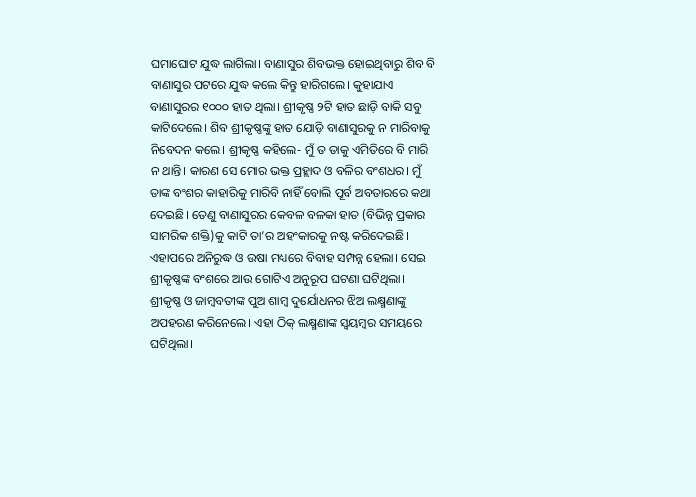ଘମାଘୋଟ ଯୁଦ୍ଧ ଲାଗିଲା। ବାଣାସୁର ଶିବଭକ୍ତ ହୋଇଥିବାରୁ ଶିବ ବି ବାଣାସୁର ପଟରେ ଯୁଦ୍ଧ କଲେ କିନ୍ତୁ ହାରିଗଲେ। କୁହାଯାଏ ବାଣାସୁରର ୧୦୦୦ ହାତ ଥିଲା। ଶ୍ରୀକୃଷ୍ଣ ୨ଟି ହାତ ଛାଡ଼ି ବାକି ସବୁ କାଟିଦେଲେ। ଶିବ ଶ୍ରୀକୃ‌ଷ୍ଣଙ୍କୁ ହାତ ଯୋଡ଼ି ବାଣାସୁରକୁ ନ ମାରିବାକୁ ନିବେଦନ କଲେ। ଶ୍ରୀକୃଷ୍ଣ କହିଲେ- ମୁଁ ତ ତାକୁ ଏମିତିରେ ବି ମାରି ନ ଥାନ୍ତି। କାରଣ ସେ ମୋର ଭକ୍ତ ପ୍ରହ୍ଲାଦ ଓ ବଳିର ବଂଶଧର। ମୁଁ ତାଙ୍କ ବଂଶର କାହାରିକୁ ମାରିବି ନାହିଁ ବୋଲି ପୂର୍ବ ଅବତାରରେ କଥା ଦେଇଛି। ତେଣୁ ବାଣାସୁରର କେବଳ ବଳକା ହାତ (ବିଭିନ୍ନ ପ୍ରକାର ସାମରିକ ଶକ୍ତି)କୁ କାଟି ତା’ର ଅହଂକାରକୁ ନଷ୍ଟ କରିଦେଇଛି। ଏହାପରେ ଅନିରୁଦ୍ଧ ଓ ଉଷା ମଧ୍ୟରେ ବିବାହ ସମ୍ପନ୍ନ ହେଲା। ସେଇ ଶ୍ରୀକୃଷ୍ଣଙ୍କ ବଂଶରେ ଆଉ ଗୋଟିଏ ଅନୁରୂପ ଘଟଣା ଘଟିଥିଲା। ଶ୍ରୀକୃ‌ଷ୍ଣ ଓ ଜାମ୍ବବତୀଙ୍କ ପୁଅ ଶାମ୍ବ ଦୁର୍ଯୋଧନର ଝିଅ ଲକ୍ଷ୍ମଣାଙ୍କୁ ଅପହରଣ କରିନେଲେ। ଏହା ଠିକ୍ ଲକ୍ଷ୍ମଣାଙ୍କ ସ୍ବୟମ୍ବର ସମୟରେ ଘଟିଥିଲା।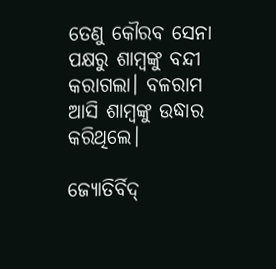ତେଣୁ କୌରବ ସେନା ପକ୍ଷରୁ ଶାମ୍ବଙ୍କୁ ବନ୍ଦୀ କରାଗଲା। ବଳରାମ ଆସି ଶାମ୍ବଙ୍କୁ ଉଦ୍ଧାର କରିଥିଲେ।

ଜ୍ୟୋତିର୍ବିଦ୍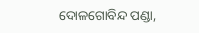ଦୋଳଗୋବିନ୍ଦ ପଣ୍ଡା,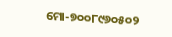ମୋ-୭୦୦୮୯୬୦୫୦୨